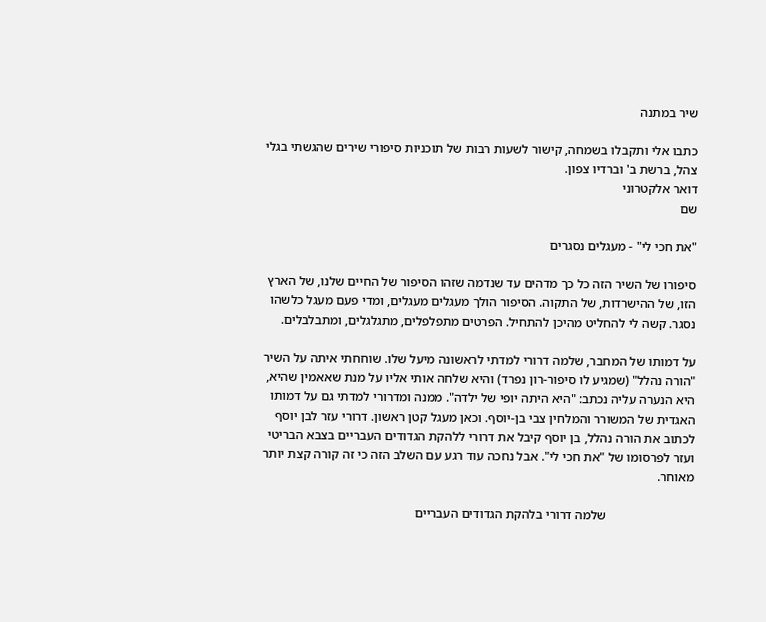שיר במתנה

כתבו אלי ותקבלו בשמחה, קישור לשעות רבות של תוכניות סיפורי שירים שהגשתי בגלי צהל, ברשת ב' וברדיו צפון.
דואר אלקטרוני
שם

"את חכי לי" - מעגלים נסגרים

סיפורו של השיר הזה כל כך מדהים עד שנדמה שזהו הסיפור של החיים שלנו, של הארץ הזו, של ההישרדות, של התקוה. הסיפור הולך מעגלים מעגלים, ומדי פעם מעגל כלשהו נסגר. קשה לי להחליט מהיכן להתחיל. הפרטים מתפלפלים, מתגלגלים, ומתבלבלים.

על דמותו של המחבר, שלמה דרורי למדתי לראשונה מיעל שלו. שוחחתי איתה על השיר "הורה נהלל" (שמגיע לו סיפור-רון נפרד) והיא שלחה אותי אליו על מנת שאאמין שהיא, היא הנערה עליה נכתב: "היא היתה יופי של ילדה". ממנה ומדרורי למדתי גם על דמותו האגדית של המשורר והמלחין צבי בן-יוסף. וכאן מעגל קטן ראשון. דרורי עזר לבן יוסף לכתוב את הורה נהלל, בן יוסף קיבל את דרורי ללהקת הגדודים העבריים בצבא הבריטי ועזר לפרסומו של "את חכי לי". אבל נחכה עוד רגע עם השלב הזה כי זה קורה קצת יותר מאוחר.

                           שלמה דרורי בלהקת הגדודים העבריים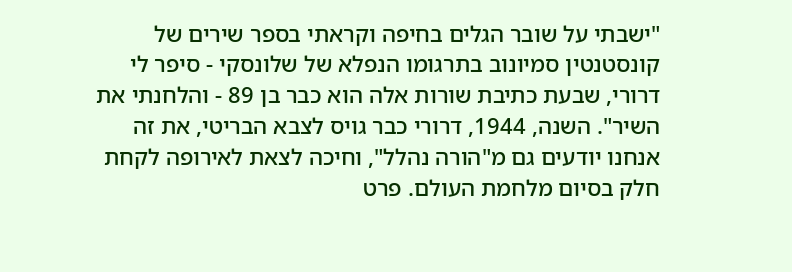"ישבתי על שובר הגלים בחיפה וקראתי בספר שירים של קונסטנטין סמיונוב בתרגומו הנפלא של שלונסקי - סיפר לי דרורי, שבעת כתיבת שורות אלה הוא כבר בן 89 - והלחנתי את השיר". השנה, 1944, דרורי כבר גויס לצבא הבריטי, את זה אנחנו יודעים גם מ"הורה נהלל", וחיכה לצאת לאירופה לקחת חלק בסיום מלחמת העולם. פרט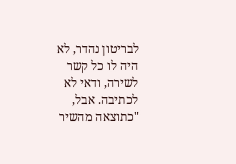לבריטון נהדר, לא היה לו כל קשר לשירה, ודאי לא לכתיבה. אבל, "כתוצאה מהשיר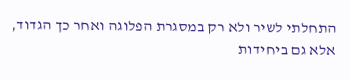התחלתי לשיר ולא רק במסגרת הפלוגה ואחר כך הגדוד, אלא גם ביחידות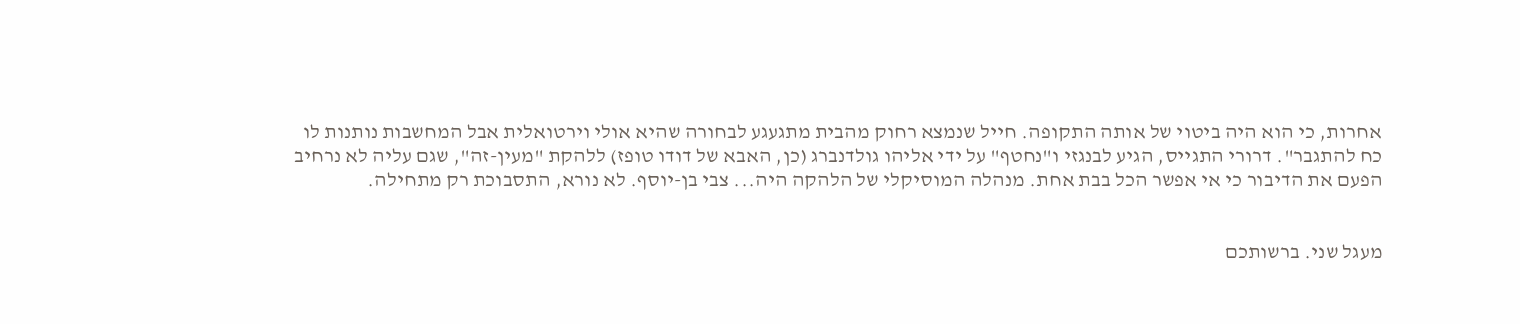אחרות, כי הוא היה ביטוי של אותה התקופה. חייל שנמצא רחוק מהבית מתגעגע לבחורה שהיא אולי וירטואלית אבל המחשבות נותנות לו כח להתגבר". דרורי התגייס, הגיע לבנגזי ו"נחטף" על ידי אליהו גולדנברג (כן, האבא של דודו טופז) ללהקת "מעין-זה", שגם עליה לא נרחיב הפעם את הדיבור כי אי אפשר הכל בבת אחת. מנהלה המוסיקלי של הלהקה היה... צבי בן-יוסף. לא נורא, התסבוכת רק מתחילה.


מעגל שני. ברשותכם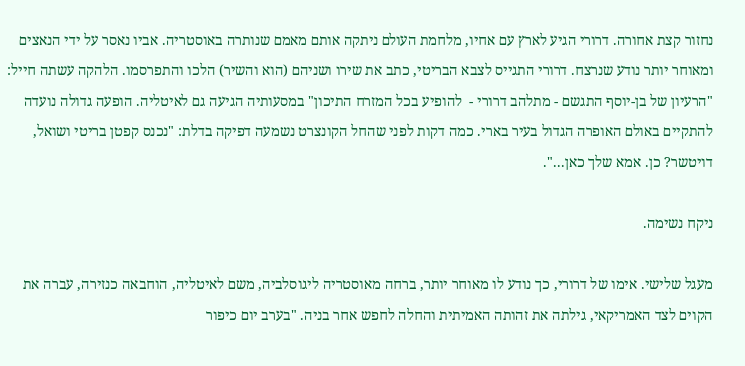נחזור קצת אחורה. דרורי הגיע לארץ עם אחיו, מלחמת העולם ניתקה אותם מאמם שנותרה באוסטריה. אביו נאסר על ידי הנאצים ומאוחר יותר נודע שנרצח. דרורי התגייס לצבא הבריטי, כתב את שירו ושניהם (הוא והשיר) הלכו והתפרסמו. הלהקה עשתה חייל: "הרעיון של בן-יוסף התגשם - מתלהב דרורי -  להופיע בכל המזרח התיכון" במסעותיה הגיעה גם לאיטליה. הופעה גדולה נועדה להתקיים באולם האופרה הגדול בעיר בארי. כמה דקות לפני שהחל הקונצרט נשמעה דפיקה בדלת: "נכנס קפטן בריטי ושואל, דויטשר? כן. אמא שלך כאן...".

ניקח נשימה.

מעגל שלישי. אימו של דרורי, כך נודע לו מאוחר יותר, ברחה מאוסטריה ליגוסלביה, משם לאיטליה, הוחבאה כנזירה, עברה את הקוים לצד האמריקאי, גילתה את זהותה האמיתית והחלה לחפש אחר בניה. "בערב יום כיפור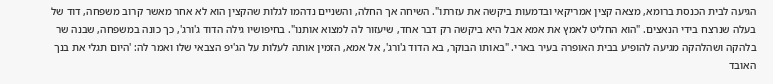הגיעה לבית הכנסת ברומא, מצאה קצין אמריקאי ובדמעות ביקשה את עזרתו". השיחה אך החלה, והשניים נדהמו לגלות שהקצין הוא לא אחר מאשר קרוב משפחה, דוד של בעלה שנרצח בידי הנאצים. "הוא החליט לאמץ את אמא אבל היא ביקשה רק דבר אחד, שיעזור לה למצוא אותנו". בחיפושיו גילה הדוד ג'ורג', כך כונה במשפחה, שבנה שר בלהקה ושהלהקה מגיעה להופיע בבית האופרה בעיר בארי. "באותו הבוקר, בא הדוד ג'ורג', אל אמא, הזמין אותה לעלות על הג'יפ הצבאי שלו ואמר לה: 'היום תגלי את בנך האובד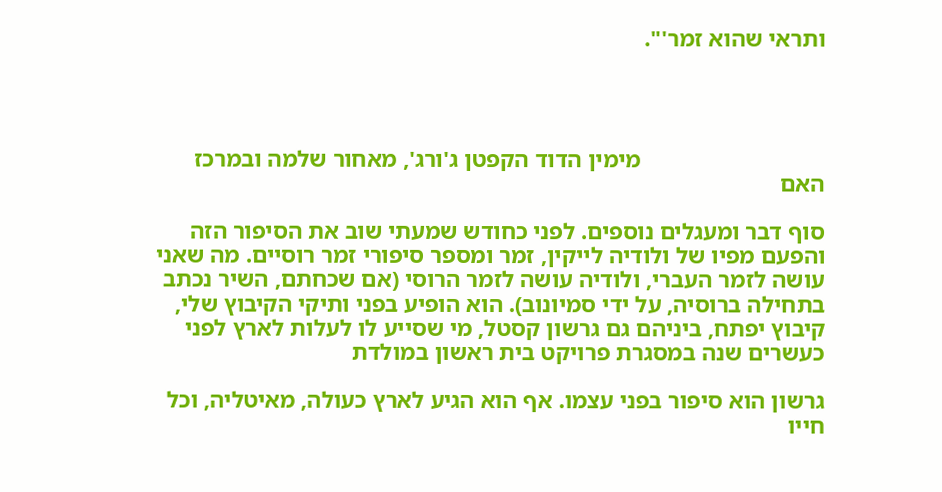ותראי שהוא זמר'".




                               מימין הדוד הקפטן ג'ורג', מאחור שלמה ובמרכז האם

סוף דבר ומעגלים נוספים. לפני כחודש שמעתי שוב את הסיפור הזה והפעם מפיו של ולודיה לייקין, זמר ומספר סיפורי זמר רוסיים. מה שאני עושה לזמר העברי, ולודיה עושה לזמר הרוסי (אם שכחתם, השיר נכתב בתחילה ברוסיה, על ידי סמיונוב). הוא הופיע בפני ותיקי הקיבוץ שלי, קיבוץ יפתח, ביניהם גם גרשון קסטל, מי שסייע לו לעלות לארץ לפני כעשרים שנה במסגרת פרויקט בית ראשון במולדת

גרשון הוא סיפור בפני עצמו. אף הוא הגיע לארץ כעולה, מאיטליה, וכל חייו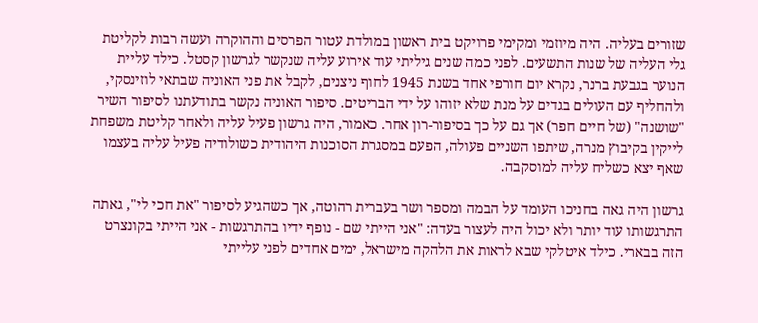שזורים בעליה. היה מיוזמי ומקימי פרויקט בית ראשון במולדת עטור הפרסים וההוקרה ועשה רבות לקליטת גלי העליה של שנות התשעים. לפני כמה שנים גיליתי עוד אירוע עליה שנקשר לגרשון קסטל. כילד עליית הנוער בגבעת ברנר, נקרא יום חורפי אחד בשנת 1945 לחוף ניצנים, לקבל את פני האוניה שבתאי לוזינסקי, ולהחליף עם העולים בגדים על מנת שלא יזוהו על ידי הבריטים. סיפור האוניה נקשר בתודעתנו לסיפור השיר "שושנה" (של חיים חפר) אך גם על כך בסיפור-רון אחר. כאמור, היה גרשון פעיל עליה ולאחר קליטת משפחת לייקין בקיבוץ מנרה, שיתפו השניים פעולה, הפעם במסגרת הסוכנות היהודית כשולודיה פעיל עליה בעצמו שאף יצא כשליח עליה למוסקבה.

גרשון היה גאה בחניכו העומד על הבמה ומספר ושר בעברית רהוטה, אך כשהגיע לסיפור "את חכי לי", גאתה התרגשותו עוד יותר ולא יכול היה לעצור בעדה: "אני הייתי שם - נופף ידיו בהתרגשות - אני הייתי בקונצרט הזה בבארי. כילד איטלקי שבא לראות את הלהקה מישראל, ימים אחדים לפני עלייתי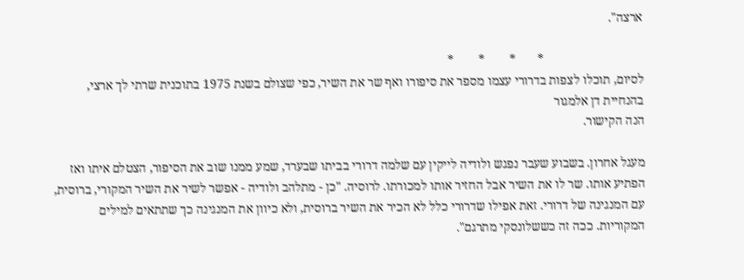ארצה".

                                *       *        *        *
לסיום, תוכלו לצפות בדרורי עצמו מספר את סיפורו ואף שר את השיר, כפי שצולם בשנת 1975 בתוכנית שרתי לך ארצי, בהנחיית דן אלמגור
הנה הקישור.

מעגל אחרון. בשבוע שעבר נפגש ולודיה לייקין עם שלמה דרורי בביתו שבערד, שמע ממנו שוב את הסיפור, הצטלם איתו ואז הפתיע אותו. שר לו את השיר אבל החזיר אותו למכורתו. לרוסיה. "כן - מתלהב ולודיה - אפשר לשיר את השיר המקורי, ברוסית, עם המנגינה של דרורי. זאת אפילו שדרורי כלל לא הכיר את השיר ברוסית, ולא כיוון את המנגינה כך שתתאים למילים המקוריות. ככה זה כששלונסקי מתרגם".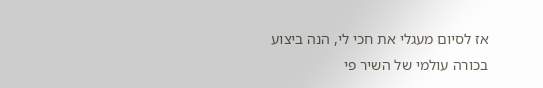אז לסיום מעגלי את חכי לי, הנה ביצוע בכורה עולמי של השיר פי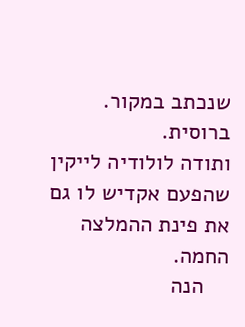שנכתב במקור. ברוסית.
ותודה לולודיה לייקין שהפעם אקדיש לו גם את פינת ההמלצה החמה.
    הנה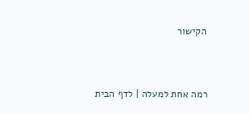הקישור


רמה אחת למעלה | לדף הבית